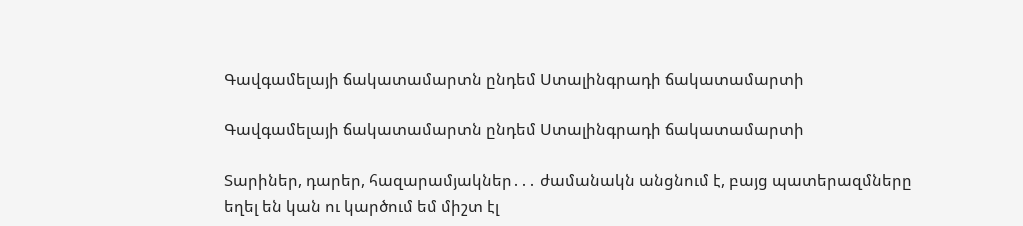Գավգամելայի ճակատամարտն ընդեմ Ստալինգրադի ճակատամարտի

Գավգամելայի ճակատամարտն ընդեմ Ստալինգրադի ճակատամարտի

Տարիներ, դարեր, հազարամյակներ․․․ ժամանակն անցնում է, բայց պատերազմները եղել են կան ու կարծում եմ միշտ էլ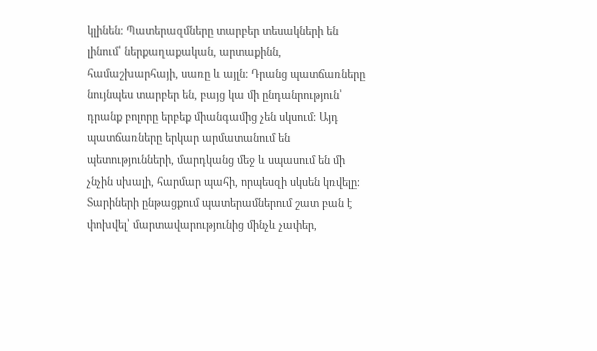կլինեն։ Պատերազմները տարբեր տեսակների են լինում՝ ներքաղաքական, արտաքինն, համաշխարհայի, սառը և այլն։ Դրանց պատճառները նույնպես տարբեր են, բայց կա մի ընդանրություն՝ դրանք բոլորը երբեք միանգամից չեն սկսում։ Այդ պատճառները երկար արմատանում են պետությունների, մարդկանց մեջ և սպասում են մի չնչին սխալի, հարմար պահի, որպեսզի սկսեն կռվելը։ Տարիների ընթացքում պատերամներում շատ բան է փոխվել՝ մարտավարությունից մինչև չափեր,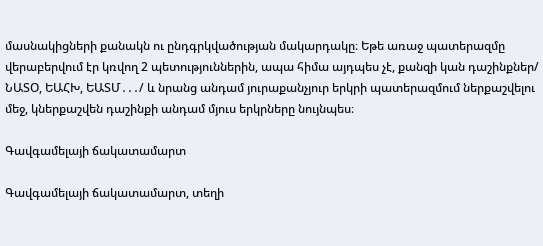մասնակիցների քանակն ու ընդգրկվածության մակարդակը։ Եթե առաջ պատերազմը վերաբերվում էր կռվող 2 պետություններին, ապա հիմա այդպես չէ, քանզի կան դաշինքներ/ ՆԱՏՕ, ԵԱՀԽ, ԵԱՏՄ․․․/ և նրանց անդամ յուրաքանչյուր երկրի պատերազմում ներքաշվելու մեջ, կներքաշվեն դաշինքի անդամ մյուս երկրները նույնպես։

Գավգամելայի ճակատամարտ

Գավգամելայի ճակատամարտ, տեղի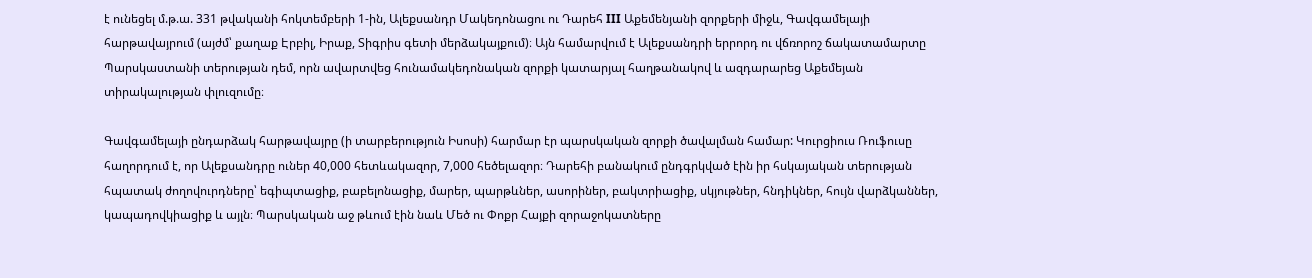է ունեցել մ.թ.ա. 331 թվականի հոկտեմբերի 1-ին, Ալեքսանդր Մակեդոնացու ու Դարեհ III Աքեմենյանի զորքերի միջև, Գավգամելայի հարթավայրում (այժմ՝ քաղաք Էրբիլ, Իրաք, Տիգրիս գետի մերձակայքում)։ Այն համարվում է Ալեքսանդրի երրորդ ու վճռորոշ ճակատամարտը Պարսկաստանի տերության դեմ, որն ավարտվեց հունամակեդոնական զորքի կատարյալ հաղթանակով և ազդարարեց Աքեմեյան տիրակալության փլուզումը։

Գավգամելայի ընդարձակ հարթավայրը (ի տարբերություն Իսոսի) հարմար էր պարսկական զորքի ծավալման համար: Կուրցիուս Ռուֆուսը հաղորդում է, որ Ալեքսանդրը ուներ 40,000 հետևակազոր, 7,000 հեծելազոր։ Դարեհի բանակում ընդգրկված էին իր հսկայական տերության հպատակ ժողովուրդները՝ եգիպտացիք, բաբելոնացիք, մարեր, պարթևներ, ասորիներ, բակտրիացիք, սկյութներ, հնդիկներ, հույն վարձկաններ, կապադովկիացիք և այլն։ Պարսկական աջ թևում էին նաև Մեծ ու Փոքր Հայքի զորաջոկատները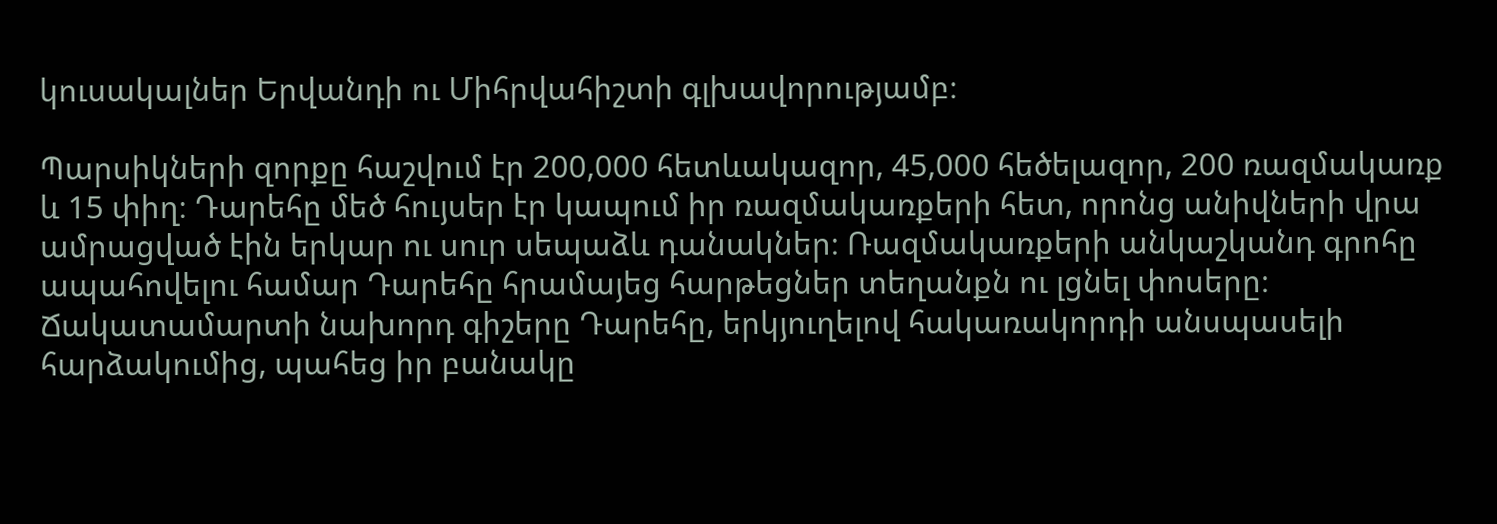կուսակալներ Երվանդի ու Միհրվահիշտի գլխավորությամբ։

Պարսիկների զորքը հաշվում էր 200,000 հետևակազոր, 45,000 հեծելազոր, 200 ռազմակառք և 15 փիղ։ Դարեհը մեծ հույսեր էր կապում իր ռազմակառքերի հետ, որոնց անիվների վրա ամրացված էին երկար ու սուր սեպաձև դանակներ։ Ռազմակառքերի անկաշկանդ գրոհը ապահովելու համար Դարեհը հրամայեց հարթեցներ տեղանքն ու լցնել փոսերը։ Ճակատամարտի նախորդ գիշերը Դարեհը, երկյուղելով հակառակորդի անսպասելի հարձակումից, պահեց իր բանակը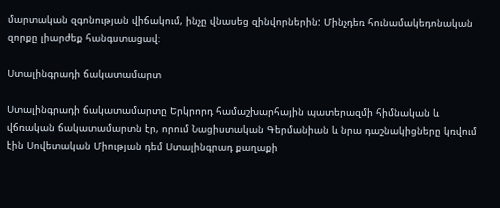մարտական զգոնության վիճակում, ինչը վնասեց զինվորներին: Մինչդեռ հունամակեդոնական զորքը լիարժեք հանգստացավ։

Ստալինգրադի ճակատամարտ

Ստալինգրադի ճակատամարտը Երկրորդ համաշխարհային պատերազմի հիմնական և վճռական ճակատամարտն էր, որում Նացիստական Գերմանիան և նրա դաշնակիցները կռվում էին Սովետական Միության դեմ Ստալինգրադ քաղաքի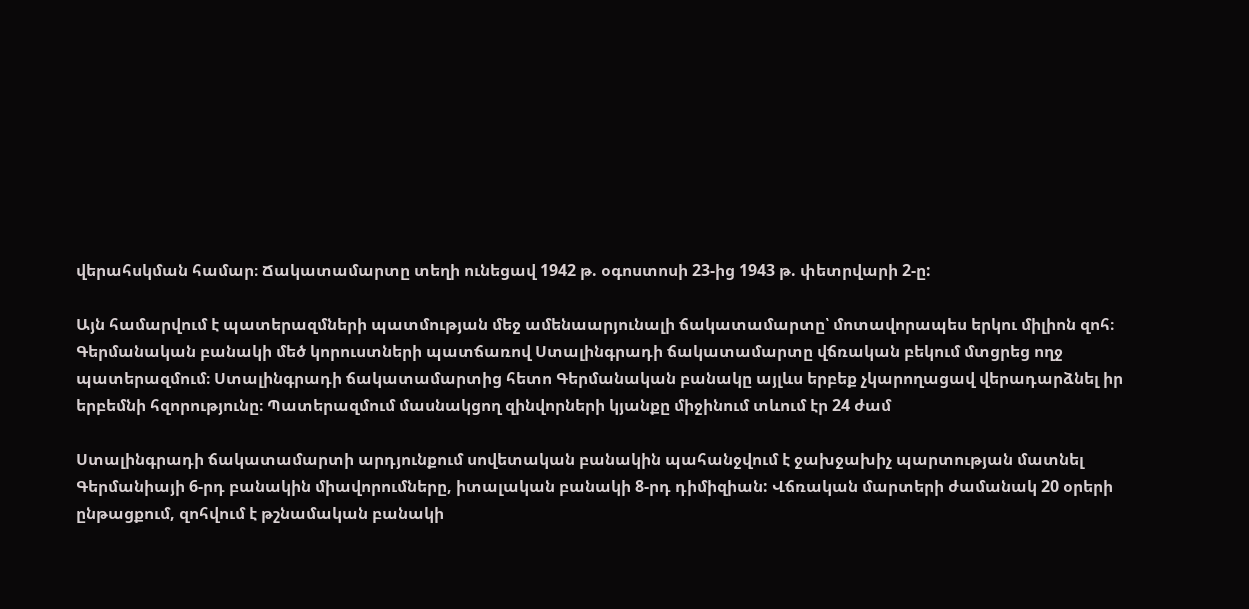վերահսկման համար։ Ճակատամարտը տեղի ունեցավ 1942 թ. օգոստոսի 23-ից 1943 թ. փետրվարի 2-ը:

Այն համարվում է պատերազմների պատմության մեջ ամենաարյունալի ճակատամարտը՝ մոտավորապես երկու միլիոն զոհ։ Գերմանական բանակի մեծ կորուստների պատճառով Ստալինգրադի ճակատամարտը վճռական բեկում մտցրեց ողջ պատերազմում։ Ստալինգրադի ճակատամարտից հետո Գերմանական բանակը այլևս երբեք չկարողացավ վերադարձնել իր երբեմնի հզորությունը։ Պատերազմում մասնակցող զինվորների կյանքը միջինում տևում էր 24 ժամ

Ստալինգրադի ճակատամարտի արդյունքում սովետական բանակին պահանջվում է ջախջախիչ պարտության մատնել Գերմանիայի 6-րդ բանակին միավորումները, իտալական բանակի 8-րդ դիմիզիան: Վճռական մարտերի ժամանակ 20 օրերի ընթացքում, զոհվում է թշնամական բանակի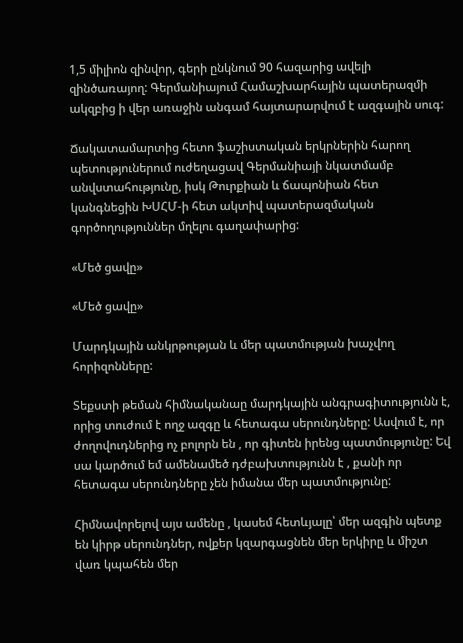1,5 միլիոն զինվոր, գերի ընկնում 90 հազարից ավելի զինծառայող: Գերմանիայում Համաշխարհային պատերազմի ակզբից ի վեր առաջին անգամ հայտարարվում է ազգային սուգ:

Ճակատամարտից հետո ֆաշիստական երկրներին հարող պետություներում ուժեղացավ Գերմանիայի նկատմամբ անվստահությունը, իսկ Թուրքիան և ճապոնիան հետ կանգնեցին ԽՍՀՄ-ի հետ ակտիվ պատերազմական գործողություններ մղելու գաղափարից:

«Մեծ ցավը»

«Մեծ ցավը»

Մարդկային անկրթության և մեր պատմության խաչվող հորիզոնները:

Տեքստի թեման հիմնականաը մարդկային անգրագիտությունն է, որից տուժում է ողջ ազգը և հետագա սերունդները: Ասվում է, որ ժողովուդներից ոչ բոլորն են , որ գիտեն իրենց պատմությունը: Եվ սա կարծում եմ ամենամեծ դժբախտությունն է , քանի որ հետագա սերունդները չեն իմանա մեր պատմությունը:

Հիմնավորելով այս ամենը , կասեմ հետևյալը՝ մեր ազգին պետք են կիրթ սերունդներ, ովքեր կզարգացնեն մեր երկիրը և միշտ վառ կպահեն մեր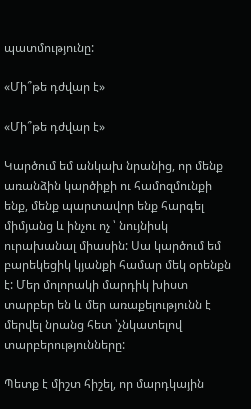պատմությունը:

«Մի՞թե դժվար է»

«Մի՞թե դժվար է»

Կարծում եմ անկախ նրանից, որ մենք առանձին կարծիքի ու համոզմունքի ենք, մենք պարտավոր ենք հարգել միմյանց և ինչու ոչ ՝ նույնիսկ ուրախանալ միասին: Սա կարծում եմ բարեկեցիկ կյանքի համար մեկ օրենքն է: Մեր մոլորակի մարդիկ խիստ տարբեր են և մեր առաքելությունն է մերվել նրանց հետ ՝չնկատելով տարբերությունները:

Պետք է միշտ հիշել, որ մարդկային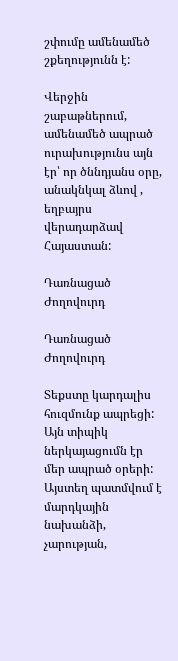շփումը ամենամեծ շքեղությունն է:

Վերջին շաբաթներում, ամենամեծ ապրած ուրախությունս այն էր՝ որ ծննդյանս օրը, անակնկալ ձևով , եղբայրս վերադարձավ Հայաստան:

Դառնացած Ժողովուրդ

Դառնացած Ժողովուրդ

Տեքստը կարդալիս հուզմունք ապրեցի: Այն տիպիկ ներկայացումն էր մեր ապրած օրերի: Այստեղ պատմվում է մարդկային նախանձի, չարության,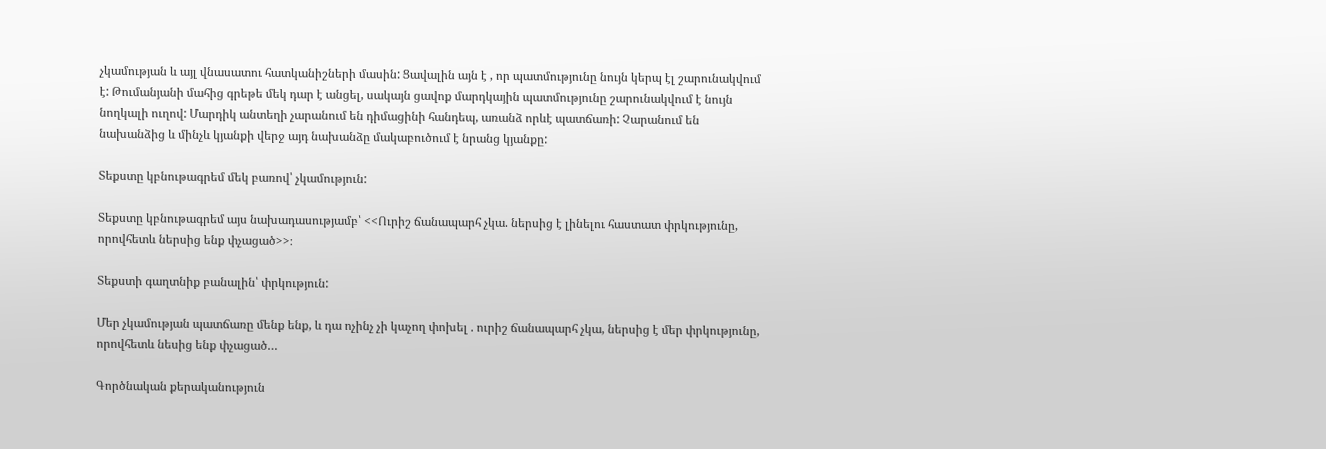չկամության և այլ վնասատու հատկանիշների մասին: Ցավալին այն է , որ պատմությունը նույն կերպ էլ շարունակվում է: Թումանյանի մահից գրեթե մեկ դար է անցել, սակայն ցավոք մարդկային պատմությունը շարունակվում է նույն նողկալի ուղով: Մարդիկ անտեղի չարանում են դիմացինի հանդեպ, առանձ որևէ պատճառի: Չարանում են նախանձից և մինչև կյանքի վերջ այդ նախանձը մակաբուծում է նրանց կյանքը:

Տեքստը կբնութագրեմ մեկ բառով՝ չկամություն:

Տեքստը կբնութագրեմ այս նախադասությամբ՝ <<Ուրիշ ճանապարհ չկա. ներսից է լինելու հաստատ փրկությունը, որովհետև ներսից ենք փչացած>>։

Տեքստի գաղտնիք բանալին՝ փրկություն:

Մեր չկամության պատճառը մենք ենք, և դա ոչինչ չի կաչող փոխել . ուրիշ ճանապարհ չկա, ներսից է մեր փրկությունը, որովհետև նեսից ենք փչացած…

Գործնական քերականություն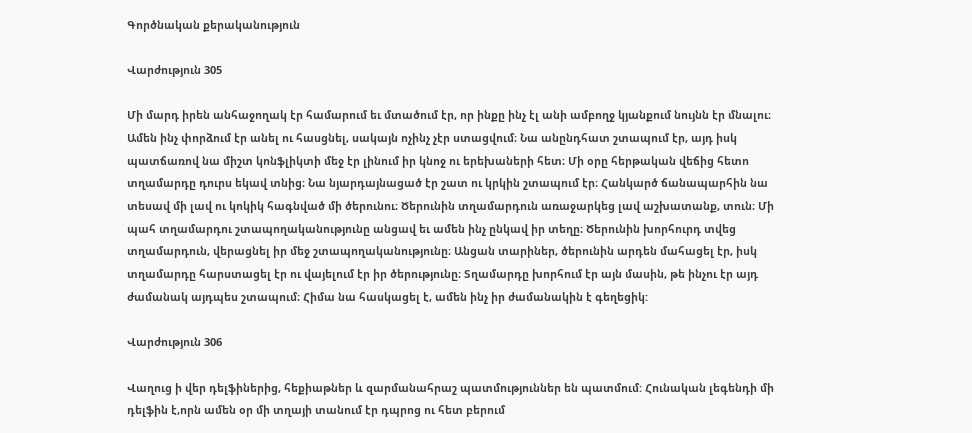Գործնական քերականություն

Վարժություն 305

Մի մարդ իրեն անհաջողակ էր համարում եւ մտածում էր, որ ինքը ինչ էլ անի ամբողջ կյանքում նույնն էր մնալու։ Ամեն ինչ փորձում էր անել ու հասցնել, սակայն ոչինչ չէր ստացվում։ Նա անընդհատ շտապում էր, այդ իսկ պատճառով նա միշտ կոնֆլիկտի մեջ էր լինում իր կնոջ ու երեխաների հետ։ Մի օրը հերթական վեճից հետո տղամարդը դուրս եկավ տնից։ Նա նյարդայնացած էր շատ ու կրկին շտապում էր։ Հանկարծ ճանապարհին նա տեսավ մի լավ ու կոկիկ հագնված մի ծերունու։ Ծերունին տղամարդուն առաջարկեց լավ աշխատանք, տուն։ Մի պահ տղամարդու շտապողականությունը անցավ եւ ամեն ինչ ընկավ իր տեղը։ Ծերունին խորհուրդ տվեց տղամարդուն, վերացնել իր մեջ շտապողականությունը։ Անցան տարիներ, ծերունին արդեն մահացել էր, իսկ տղամարդը հարստացել էր ու վայելում էր իր ծերությունը։ Տղամարդը խորհում էր այն մասին, թե ինչու էր այդ ժամանակ այդպես շտապում։ Հիմա նա հասկացել է, ամեն ինչ իր ժամանակին է գեղեցիկ:

Վարժություն 306

Վաղուց ի վեր դելֆիներից, հեքիաթներ և զարմանահրաշ պատմություններ են պատմում: Հունական լեգենդի մի դելֆին է,որն ամեն օր մի տղայի տանում էր դպրոց ու հետ բերում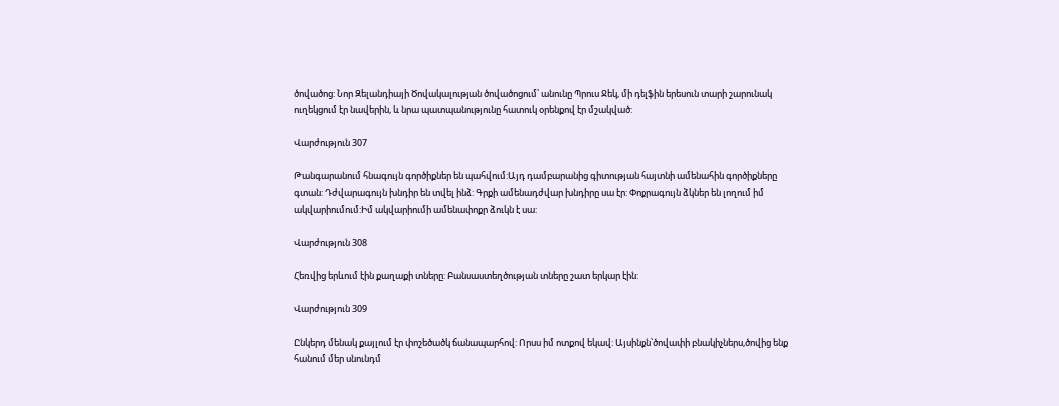ծովածոց: Նոր Զելանդիայի Ծովակալության ծովածոցում՝ անունը Պրուս Ջեկ, մի դելֆին երեսուն տարի շարունակ ուղեկցում էր նավերին, և նրա պատպանությունը հատուկ օրենքով էր մշակված:

Վարժություն 307

Թանգարանում հնագույն գործիքներ են պահվում:Այդ դամբարանից գիտության հայտնի ամենահին գործիքները գտան: Դժվարագույն խնդիր են տվել ինձ: Գրքի ամենադժվար խնդիրը սա էր: Փոքրագույն ձկներ են լողում իմ ակվարիումում:Իմ ակվարիումի ամենափոքր ձուկն է սա:

Վարժություն 308

Հեռվից երևում էին քաղաքի տները: Բանսաստեղծության տները շատ երկար էին:

Վարժություն 309

Ընկերդ մենակ քայլում էր փոշեծածկ ճանապարհով: Որսս իմ ոտքով եկավ: Այսինքն՝ծովափի բնակիչներս,ծովից ենք հանում մեր սնունդմ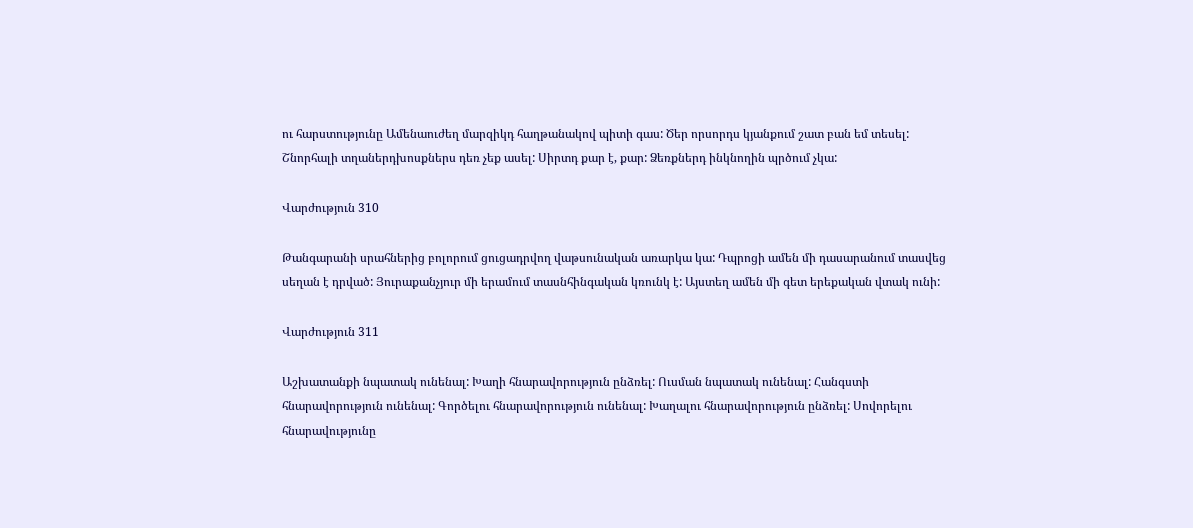ու հարստությունը Ամենաուժեղ մարզիկդ հաղթանակով պիտի գաս: Ծեր որսորդս կյանքում շատ բան եմ տեսել: Շնորհալի տղաներդխոսքներս դեռ չեք ասել: Սիրտդ քար է, քար: Ձեռքներդ ինկնողին պրծում չկա:

Վարժություն 310

Թանգարանի սրահներից բոլորում ցուցադրվող վաթսունական առարկա կա: Դպրոցի ամեն մի դասարանում տասվեց սեղան է դրված: Յուրաքանչյուր մի երամում տասնհինգական կռունկ է: Այստեղ ամեն մի գետ երեքական վտակ ունի:

Վարժություն 311

Աշխատանքի նպատակ ունենալ: Խաղի հնարավորություն ընձռել: Ուսման նպատակ ունենալ: Հանգստի հնարավորություն ունենալ: Գործելու հնարավորություն ունենալ: Խաղալու հնարավորություն ընձռել: Սովորելու հնարավությունը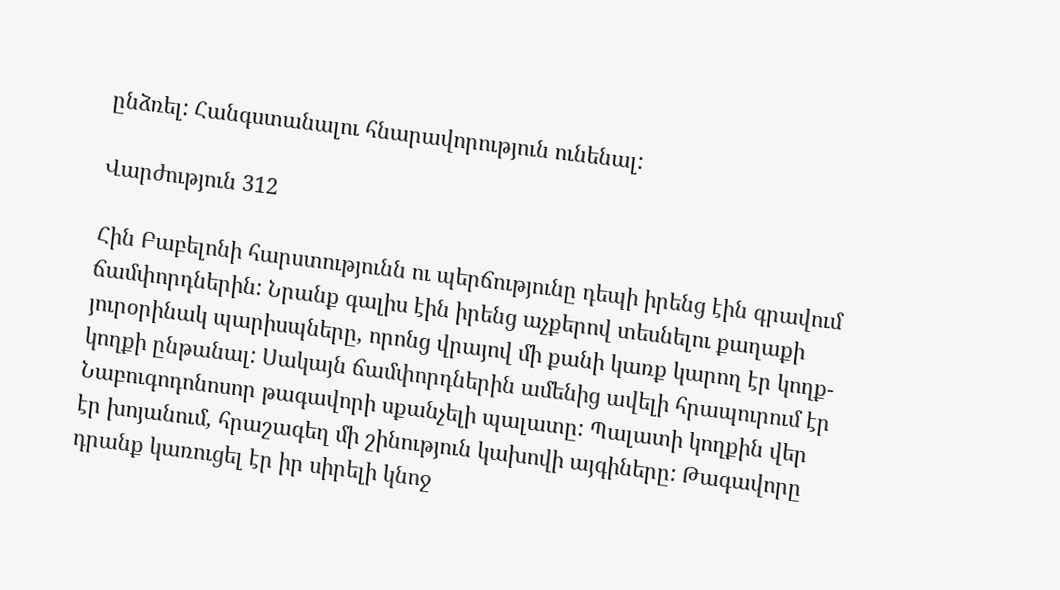ընձռել: Հանգստանալու հնարավորություն ունենալ:

Վարժություն 312

Հին Բաբելոնի հարստությունն ու պերճությունը դեպի իրենց էին գրավում ճամփորդներին: Նրանք գալիս էին իրենց աչքերով տեսնելու քաղաքի յուրօրինակ պարիսպները, որոնց վրայով մի քանի կառք կարող էր կողք-կողքի ընթանալ: Սակայն ճամփորդներին ամենից ավելի հրապուրում էր Նաբուգոդոնոսոր թագավորի սքանչելի պալատը: Պալատի կողքին վեր էր խոյանում, հրաշագեղ մի շինություն կախովի այգիները: Թագավորը դրանք կառուցել էր իր սիրելի կնոջ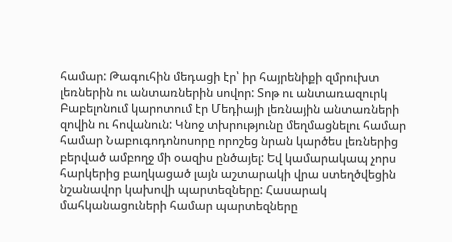համար: Թագուհին մեդացի էր՝ իր հայրենիքի զմրուխտ լեռներին ու անտառներին սովոր: Տոթ ու անտառազուրկ Բաբելոնում կարոտում էր Մեդիայի լեռնային անտառների զովին ու հովանուն: Կնոջ տխրությունը մեղմացնելու համար համար Նաբուգոդոնոսորը որոշեց նրան կարծես լեռներից բերված ամբողջ մի օազիս ընծայել: Եվ կամարակապ չորս հարկերից բաղկացած լայն աշտարակի վրա ստեղծվեցին  նշանավոր կախովի պարտեզները: Հասարակ մահկանացուների համար պարտեզները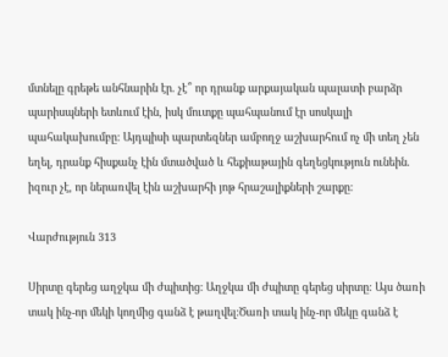մտնելը գրեթե անհնարին էր. չէ՞ որ դրանք արքայական պալատի բարձր պարիսպների ետևում էին, իսկ մուտքը պահպանում էր սոսկալի պահակախումբը: Այդպիսի պարտեզներ ամբողջ աշխարհում ոչ մի տեղ չեն եղել, դրանք հիսքանչ էին մտածված և հեքիաթային գեղեցկություն ունեին. իզուր չէ, որ ներառվել էին աշխարհի յոթ հրաշալիքների շարքը:

Վարժություն 313

Սիրտը գերեց աղջկա մի ժպիտից: Աղջկա մի ժպիտը գերեց սիրտը: Այս ծառի տակ ինչ-որ մեկի կողմից գանձ է թաղվել:Ծառի տակ ինչ-որ մեկը գանձ է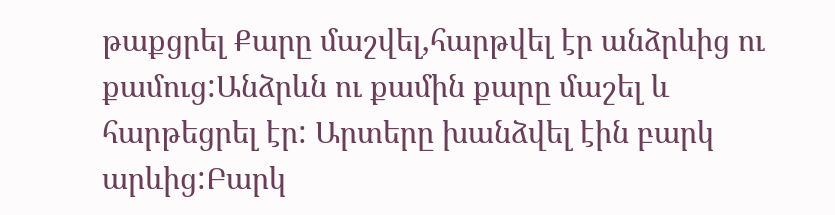թաքցրել Քարը մաշվել,հարթվել էր անձրևից ու քամուց:Անձրևն ու քամին քարը մաշել և հարթեցրել էր: Արտերը խանձվել էին բարկ արևից:Բարկ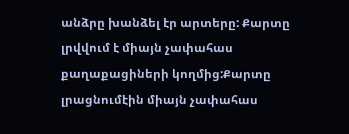անձրը խանձել էր արտերը: Քարտը լրվվում է միայն չափահաս քաղաքացիների կողմից:Քարտը լրացնումէին միայն չափահաս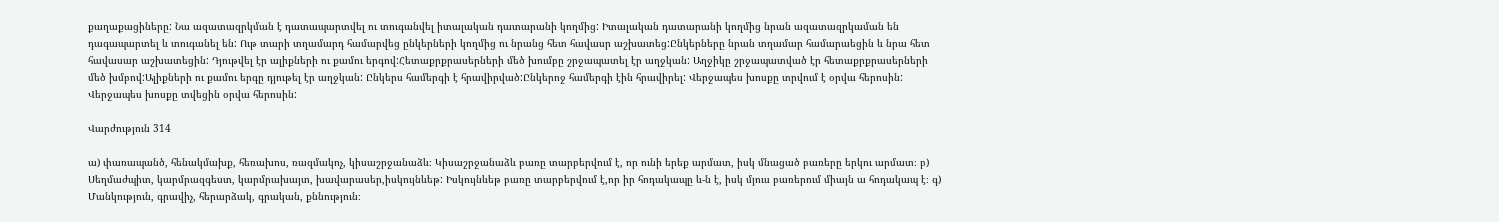քաղաքացիները: Նա ազատազրկման է դատապարտվել ու տուգանվել իտալական դատարանի կողմից: Իտալական դատարանի կողմից նրան ազատազրկաման են դագապարտել և տուգանել են: Ութ տարի տղամարդ համարվեց ընկերների կողմից ու նրանց հետ հավասր աշխատեց:Ընկերները նրան տղամար համարաեցին և նրա հետ հավասար աշխատեցին: Դյութվել էր ալիքների ու քամու երգով:Հետաքրքրասերների մեծ խումբը շրջապատել էր աղջկան: Աղջիկը շրջապատված էր հետաքրքրասերների մեծ խմբով:Ալիքների ու քամու երգը դյութել էր աղջկան: Ընկերս համերգի է հրավիրված:Ընկերոջ համերգի էին հրավիրել: Վերջապես խոսքը տրվում է օրվա հերոսին: Վերջապես խոսքը տվեցին օրվա հերոսին:

Վարժություն 314

ա) փառապանծ, հենակմախք, հեռախոս, ռազմակոչ, կիսաշրջանաձև։ Կիսաշրջանաձև բառը տարբերվում է, որ ունի երեք արմատ, իսկ մնացած բառերը երկու արմատ։ բ) Սեղմաժպիտ, կարմրազգեստ, կարմրախայտ, խավարասեր,իսկույնևեթ: Իսկույնևեթ բառը տարբերվում է,որ իր հոդակապը և-ն է, իսկ մյուս բառերում միայն ա հոդակապ է։ գ) Մանկություն, գրավիչ, հերարձակ, գրական, քննություն։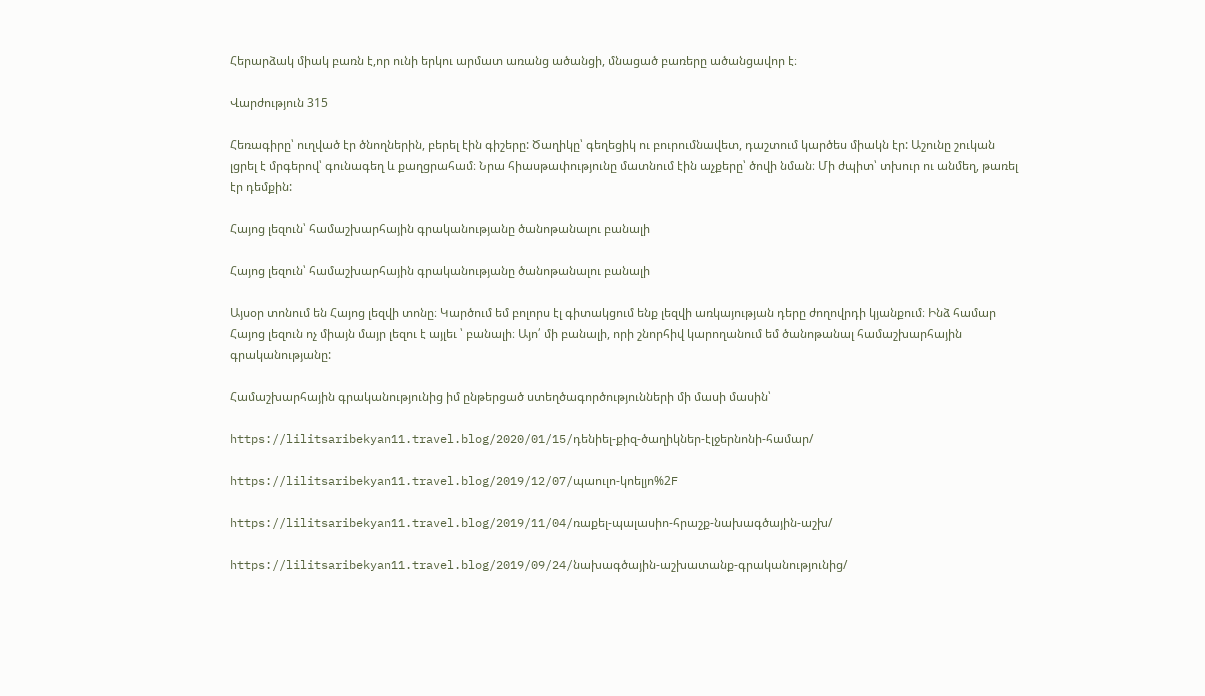Հերարձակ միակ բառն է,որ ունի երկու արմատ առանց ածանցի, մնացած բառերը ածանցավոր է։

Վարժություն 315

Հեռագիրը՝ ուղված էր ծնողներին, բերել էին գիշերը: Ծաղիկը՝ գեղեցիկ ու բուրումնավետ, դաշտում կարծես միակն էր: Աշունը շուկան լցրել է մրգերով՝ գունագեղ և քաղցրահամ։ Նրա հիասթափությունը մատնում էին աչքերը՝ ծովի նման։ Մի ժպիտ՝ տխուր ու անմեղ, թառել էր դեմքին:

Հայոց լեզուն՝ համաշխարհային գրականությանը ծանոթանալու բանալի

Հայոց լեզուն՝ համաշխարհային գրականությանը ծանոթանալու բանալի

Այսօր տոնում են Հայոց լեզվի տոնը։ Կարծում եմ բոլորս էլ գիտակցում ենք լեզվի առկայության դերը ժողովրդի կյանքում։ Ինձ համար Հայոց լեզուն ոչ միայն մայր լեզու է այլեւ ՝ բանալի։ Այո՛ մի բանալի, որի շնորհիվ կարողանում եմ ծանոթանալ համաշխարհային գրականությանը:

Համաշխարհային գրականությունից իմ ընթերցած ստեղծագործությունների մի մասի մասին՝

https://lilitsaribekyan11.travel.blog/2020/01/15/դենիել-քիզ-ծաղիկներ-էլջերնոնի-համար/

https://lilitsaribekyan11.travel.blog/2019/12/07/պաուլո-կոելյո%2F

https://lilitsaribekyan11.travel.blog/2019/11/04/ռաքել-պալասիո-հրաշք-նախագծային-աշխ/

https://lilitsaribekyan11.travel.blog/2019/09/24/նախագծային-աշխատանք-գրականությունից/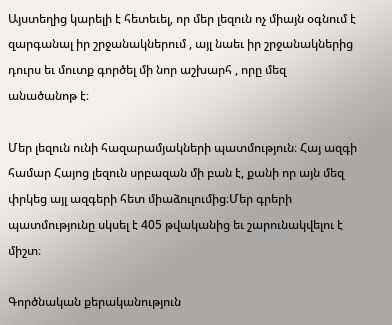Այստեղից կարելի է հետեւել, որ մեր լեզուն ոչ միայն օգնում է զարգանալ իր շրջանակներում , այլ նաեւ իր շրջանակներից դուրս եւ մուտք գործել մի նոր աշխարհ , որը մեզ անածանոթ է։

Մեր լեզուն ունի հազարամյակների պատմություն։ Հայ ազգի համար Հայոց լեզուն սրբազան մի բան է, քանի որ այն մեզ փրկեց այլ ազգերի հետ միաձուլումից։Մեր գրերի պատմությունը սկսել է 405 թվականից եւ շարունակվելու է միշտ։

Գործնական քերականություն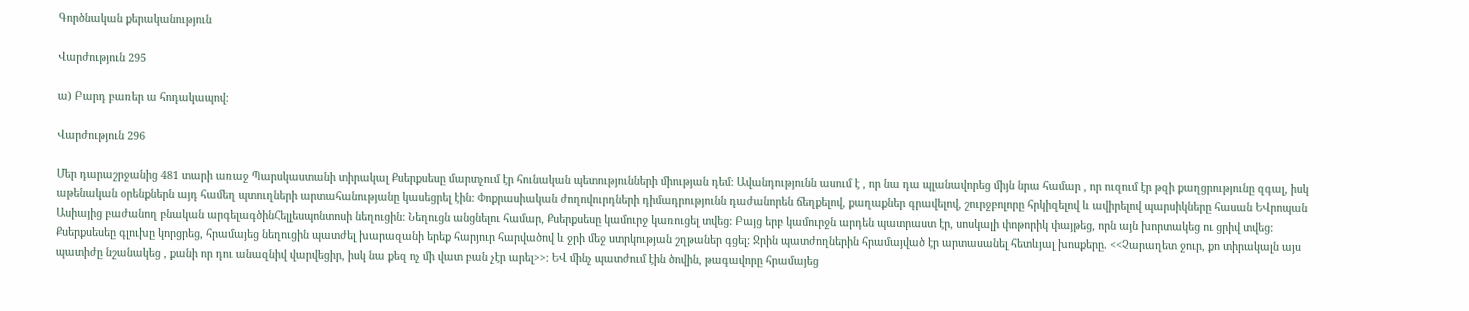Գործնական քերականություն

Վարժություն 295

ա) Բարդ բառեր ա հոդակապով:

Վարժություն 296

Մեր դարաշրջանից 481 տարի առաջ Պարսկաստանի տիրակալ Քսերքսեսը մարտչում էր հունական պետությունների միության դեմ: Ավանդությունն ասում է , որ նա դա պլանավորեց միյն նրա համար , որ ուզում էր թզի քաղցրությունը զգալ, իսկ աթենական օրենքներն այդ համեղ պտուղների արտահանությանը կասեցրել էին: Փոքրասիական ժողովուրդների դիմադրությունն դաժանորեն ճեղքելով, քաղաքներ գրավելով, շուրջբոլորը հրկիզելով և ավիրելով պարսիկները հասան ԵՎրոպան Ասիայից բաժանող բնական արգելագծինՀելլեսպոնտոսի նեղուցին: Նեղուցն անցնելու համար, Քսերքսեսը կամուրջ կառուցել տվեց: Բայց երբ կամուրջն արդեն պատրաստ էր, սոսկալի փոթորիկ փայթեց, որն այն խորտակեց ու ցրիվ տվեց: Քսերքսեսեը գլուխը կորցրեց, հրամայեց նեղուցին պատժել խարազանի երեք հարյուր հարվածով և ջրի մեջ ստրկության շղթաներ գցել: Ջրին պատժողներին հրամայված էր արտասանել հետևյալ խոսքերը. <<Չարաղետ ջուր, քո տիրակալն այս պատիժը նշանակեց , քանի որ դու անազնիվ վարվեցիր, իսկ նա քեզ ոչ մի վատ բան չէր արել>>: ԵՎ մինչ պատժում էին ծովին, թագավորը հրամայեց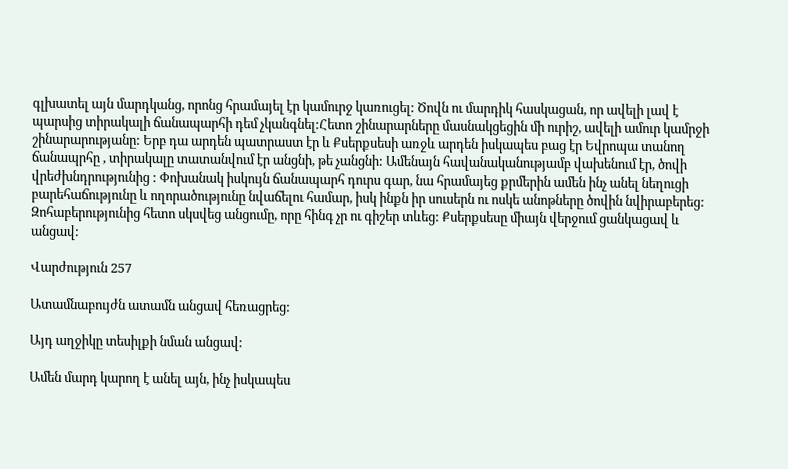գլխատել այն մարդկանց, որոնց հրամայել էր կամուրջ կառուցել: Ծովն ու մարդիկ հասկացան, որ ավելի լավ է պարսից տիրակալի ճանապարհի դեմ չկանգնել:Հետո շինարարները մասնակցեցին մի ուրիշ, ավելի ամուր կամրջի շինարարությանը: Երբ դա արդեն պատրաստ էր և Քսերքսեսի առջև արդեն իսկապես բաց էր Եվրոպա տանող ճանապրհը , տիրակալը տատանվում էր անցնի, թե չանցնի: Ամենայն հավանականությամբ վախենում էր, ծովի վրեժխնդրությունից : Փոխանակ իսկույն ճանապարհ դուրս գար, նա հրամայեց քրմերին ամեն ինչ անել նեղուցի բարեհաճությունը և ողորածությունը նվաճելու համար, իսկ ինքն իր սուսերն ու ոսկե անոթները ծովին նվիրաբերեց: Զոհաբերությունից հետո սկսվեց անցումը, որը հինգ չր ու գիշեր տևեց: Քսերքսեսը միայն վերջում ցանկացավ և անցավ:

Վարժություն 257

Ատամնաբույժն ատամն անցավ հեռացրեց:

Այդ աղջիկը տեսիլքի նման անցավ:

Ամեն մարդ կարող է անել այն, ինչ իսկապես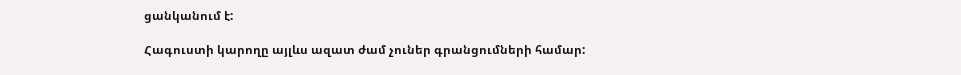ցանկանում է:

Հագուստի կարողը այլևս ազատ ժամ չուներ գրանցումների համար: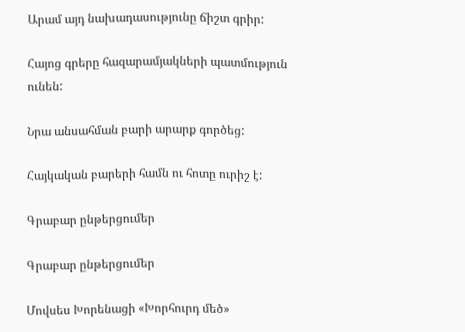Արամ այդ նախադասությունը ճիշտ գրիր:

Հայոց գրերը հազարամյակների պատմություն ունեն:

Նրա անսահման բարի արարք գործեց:

Հայկական բարերի համն ու հոտը ուրիշ է:

Գրաբար ընթերցումեր

Գրաբար ընթերցումեր

Մովսես Խորենացի «Խորհուրդ մեծ»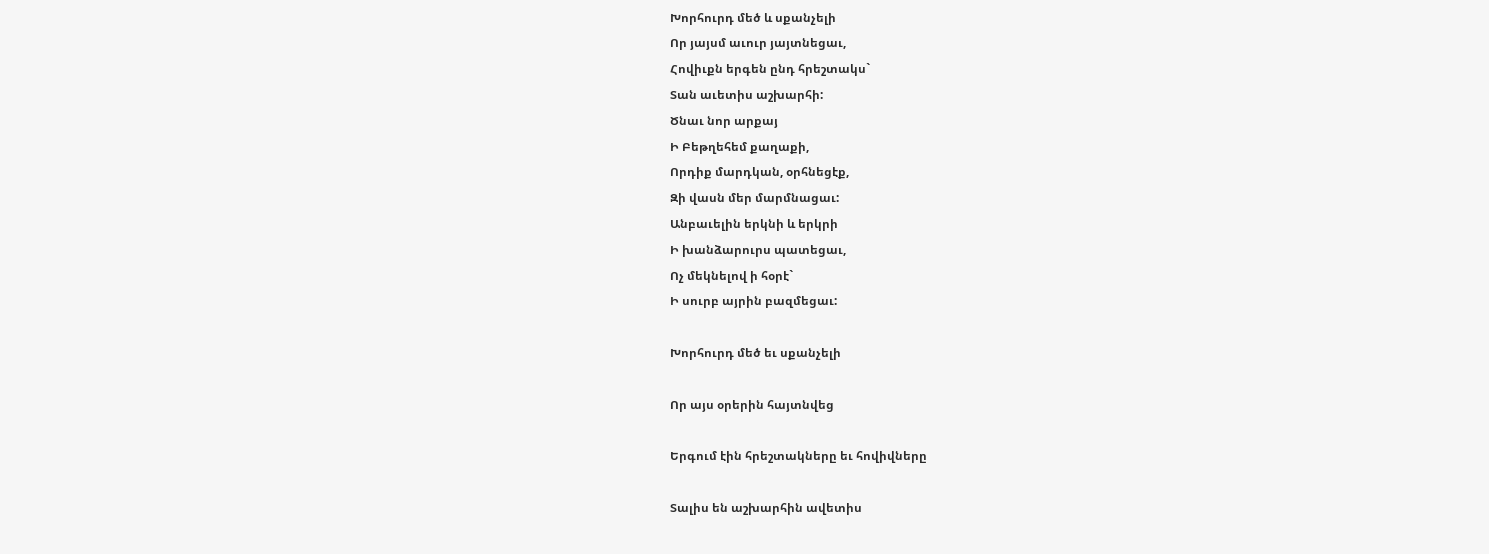Խորհուրդ մեծ և սքանչելի
Որ յայսմ աւուր յայտնեցաւ,
Հովիւքն երգեն ընդ հրեշտակս`
Տան աւետիս աշխարհի:
Ծնաւ նոր արքայ
Ի Բեթղեհեմ քաղաքի,
Որդիք մարդկան, օրհնեցէք,
Զի վասն մեր մարմնացաւ:
Անբաւելին երկնի և երկրի
Ի խանձարուրս պատեցաւ,
Ոչ մեկնելով ի հօրէ`
Ի սուրբ այրին բազմեցաւ:

Խորհուրդ մեծ եւ սքանչելի

Որ այս օրերին հայտնվեց

Երգում էին հրեշտակները եւ հովիվները

Տալիս են աշխարհին ավետիս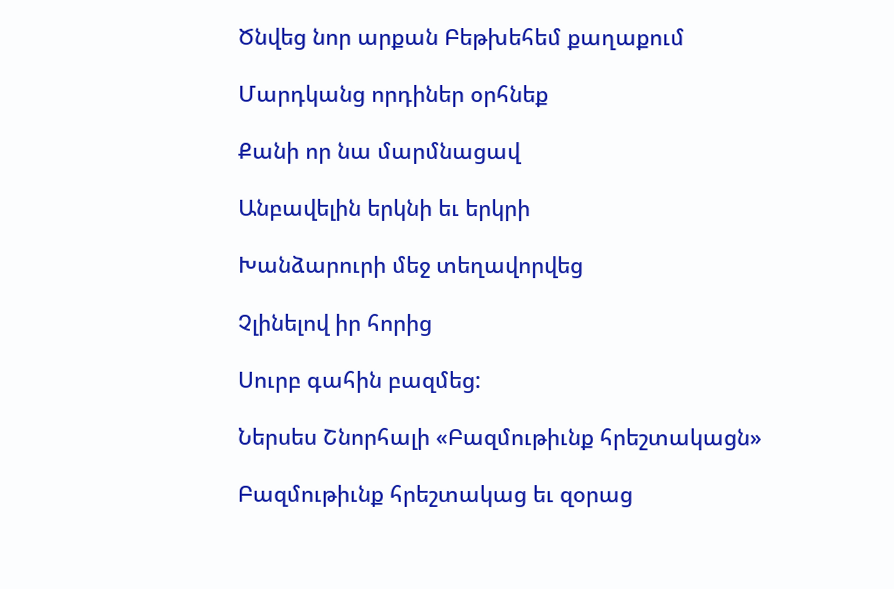Ծնվեց նոր արքան Բեթխեհեմ քաղաքում

Մարդկանց որդիներ օրհնեք

Քանի որ նա մարմնացավ

Անբավելին երկնի եւ երկրի

Խանձարուրի մեջ տեղավորվեց

Չլինելով իր հորից

Սուրբ գահին բազմեց:

Ներսես Շնորհալի «Բազմութիւնք հրեշտակացն»

Բազմութիւնք հրեշտակաց եւ զօրաց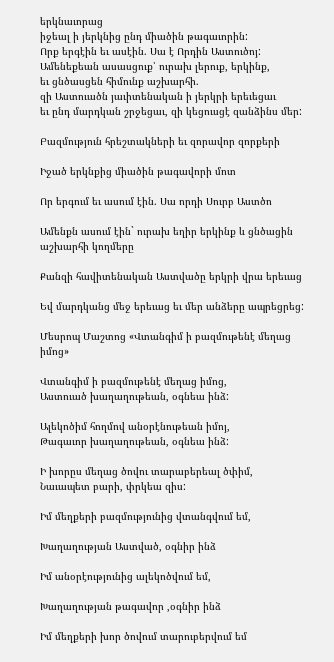երկնաւորաց
իջեալ ի յերկնից ընդ միածին թագաւորին:
Որք երգէին եւ ասէին. Սա է Որդին Աստուծոյ:
Ամենեքեան ասասցուք՝ ուրախ լերուք, երկինք,
եւ ցնծասցեն հիմունք աշխարհի.
զի Աստուածն յաւիտենական ի յերկրի երեւեցաւ
եւ ընդ մարդկան շրջեցաւ, զի կեցուսցէ զանձինս մեր:

Բազմություն հրեշտակների եւ զորավոր զորքերի

Իջած երկնքից միածին թագավորի մոտ

Որ երգում եւ ասում էին. Սա որդի Սուրբ Աստծո

Ամենքն ասում էին` ուրախ եղիր երկինք և ցնծացին աշխարհի կողմերը

Քանզի հավիտենական Աստվածը երկրի վրա երեւաց

Եվ մարդկանց մեջ երեւաց եւ մեր անձերը ապրեցրեց:

Մեսրոպ Մաշտոց «Վտանգիմ ի բազմութենէ մեղաց իմոց»

Վտանգիմ ի բազմութենէ մեղաց իմոց,
Աստուած խաղաղութեան, օգնեա ինձ:

Ալեկոծիմ հողմով անօրէնութեան իմոյ,
Թագաւոր խաղաղութեան, օգնեա ինձ:

Ի խորըս մեղաց ծովու տարաբերեալ ծփիմ,
Նաւապետ բարի, փրկեա զիս:

Իմ մեղքերի բազմությունից վտանգվում եմ,

Խաղաղության Աստված, օգնիր ինձ

Իմ անօրէությունից ալեկոծվում եմ,

Խաղաղության թագավոր ,օգնիր ինձ

Իմ մեղքերի խոր ծովում տարուբերվում եմ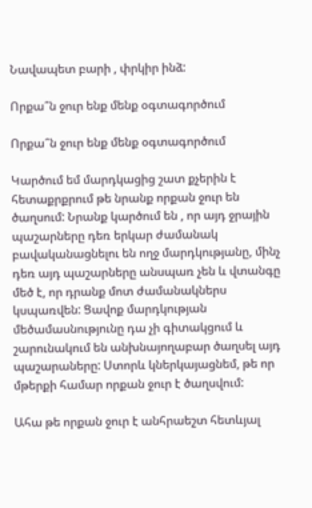Նավապետ բարի , փրկիր ինձ:

Որքա՞ն ջուր ենք մենք օգտագործում

Որքա՞ն ջուր ենք մենք օգտագործում

Կարծում եմ մարդկացից շատ քչերին է հետաքրքրում թե նրանք որքան ջուր են ծաղսում: Նրանք կարծում են , որ այդ ջրային պաշարները դեռ երկար ժամանակ բավականացնելու են ողջ մարդկությանը, մինչ դեռ այդ պաշարները անսպառ չեն և վտանգը մեծ է, որ դրանք մոտ ժամանակներս կսպառվեն: Ցավոք մարդկության մեծամասնությունը դա չի գիտակցում և շարունակում են անխնայողաբար ծաղսել այդ պաշարաները: Ստորև կներկայացնեմ, թե որ մթերքի համար որքան ջուր է ծաղսվում:

Ահա թե որքան ջուր է անհրաեշտ հետևյալ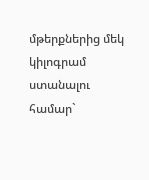մթերքներից մեկ կիլոգրամ ստանալու համար`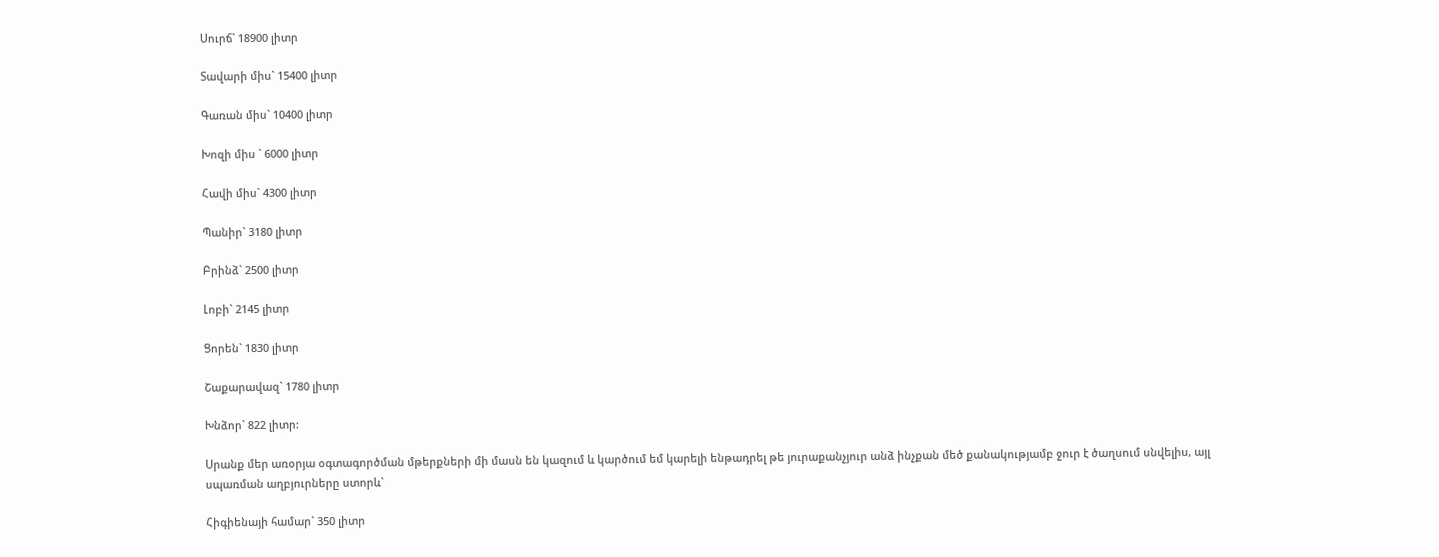Սուրճ` 18900 լիտր

Տավարի միս` 15400 լիտր

Գառան միս` 10400 լիտր

Խոզի միս ` 6000 լիտր

Հավի միս` 4300 լիտր

Պանիր` 3180 լիտր

Բրինձ` 2500 լիտր

Լոբի` 2145 լիտր

Ցորեն` 1830 լիտր

Շաքարավազ` 1780 լիտր

Խնձոր` 822 լիտր:

Սրանք մեր առօրյա օգտագործման մթերքների մի մասն են կազում և կարծում եմ կարելի ենթադրել թե յուրաքանչյուր անձ ինչքան մեծ քանակությամբ ջուր է ծաղսում սնվելիս, այլ սպառման աղբյուրները ստորև`

Հիգիենայի համար` 350 լիտր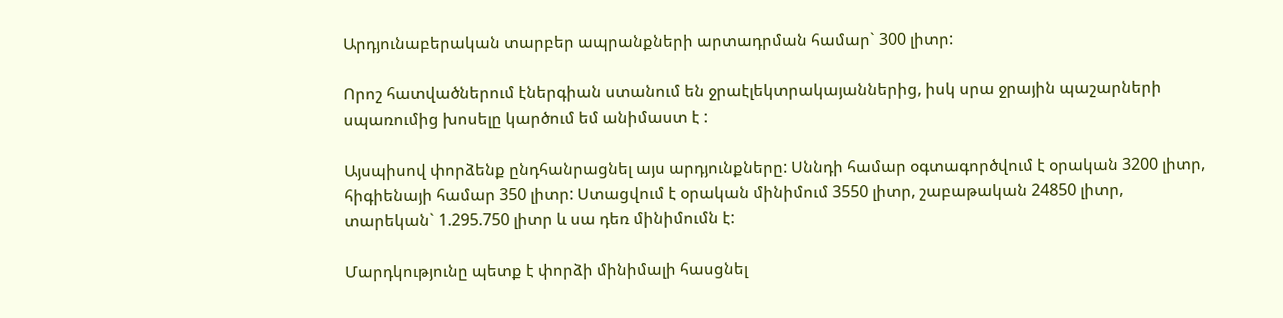Արդյունաբերական տարբեր ապրանքների արտադրման համար` 300 լիտր:

Որոշ հատվածներում էներգիան ստանում են ջրաէլեկտրակայաններից, իսկ սրա ջրային պաշարների սպառումից խոսելը կարծում եմ անիմաստ է :

Այսպիսով փորձենք ընդհանրացնել այս արդյունքները: Սննդի համար օգտագործվում է օրական 3200 լիտր, հիգիենայի համար 350 լիտր: Ստացվում է օրական մինիմում 3550 լիտր, շաբաթական 24850 լիտր, տարեկան` 1.295.750 լիտր և սա դեռ մինիմումն է:

Մարդկությունը պետք է փորձի մինիմալի հասցնել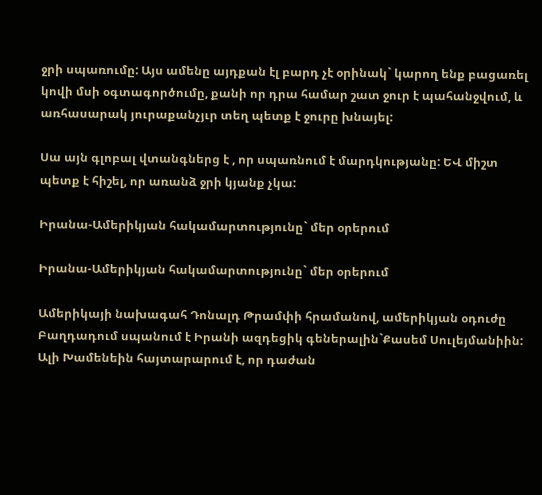ջրի սպառումը: Այս ամենը այդքան էլ բարդ չէ օրինակ` կարող ենք բացառել կովի մսի օգտագործումը, քանի որ դրա համար շատ ջուր է պահանջվում, և առհասարակ յուրաքանչյւր տեղ պետք է ջուրը խնայել:

Սա այն գլոբալ վտանգներց է , որ սպառնում է մարդկությանը: ԵՎ միշտ պետք է հիշել, որ առանձ ջրի կյանք չկա:

Իրանա-Ամերիկյան հակամարտությունը` մեր օրերում

Իրանա-Ամերիկյան հակամարտությունը` մեր օրերում

Ամերիկայի նախագահ Դոնալդ Թրամփի հրամանով, ամերիկյան օդուժը Բաղդադում սպանում է Իրանի ազդեցիկ գեներալին`Քասեմ Սուլեյմանիին:  Ալի Խամենեին հայտարարում է, որ դաժան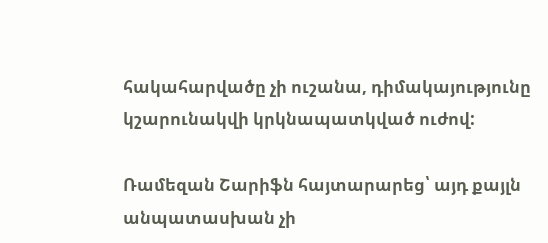հակահարվածը չի ուշանա, դիմակայությունը կշարունակվի կրկնապատկված ուժով:

Ռամեզան Շարիֆն հայտարարեց՝ այդ քայլն անպատասխան չի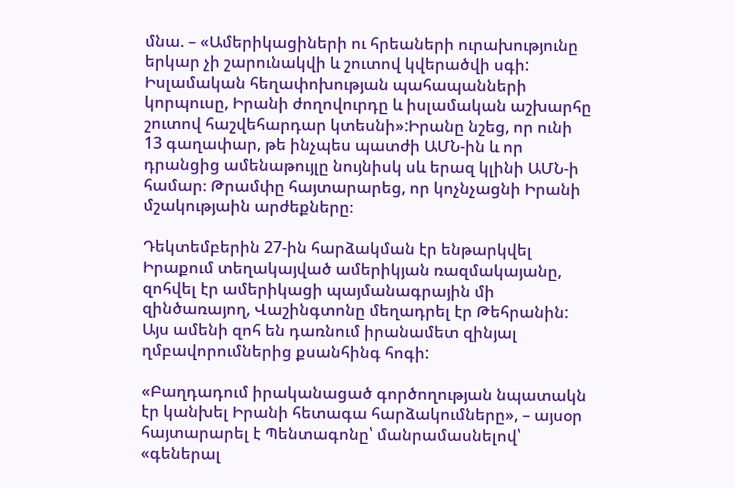մնա. – «Ամերիկացիների ու հրեաների ուրախությունը երկար չի շարունակվի և շուտով կվերածվի սգի: Իսլամական հեղափոխության պահապանների կորպուսը, Իրանի ժողովուրդը և իսլամական աշխարհը շուտով հաշվեհարդար կտեսնի»:Իրանը նշեց, որ ունի 13 գաղափար, թե ինչպես պատժի ԱՄՆ-ին և որ դրանցից ամենաթույլը նույնիսկ սև երազ կլինի ԱՄՆ-ի համար։ Թրամփը հայտարարեց, որ կոչնչացնի Իրանի մշակությաին արժեքները։

Դեկտեմբերին 27-ին հարձակման էր ենթարկվել Իրաքում տեղակայված ամերիկյան ռազմակայանը, զոհվել էր ամերիկացի պայմանագրային մի զինծառայող, Վաշինգտոնը մեղադրել էր Թեհրանին: Այս ամենի զոհ են դառնում իրանամետ զինյալ ղմբավորումներից քսանհինգ հոգի:

«Բաղդադում իրականացած գործողության նպատակն էր կանխել Իրանի հետագա հարձակումները», – այսօր հայտարարել է Պենտագոնը՝ մանրամասնելով՝ «գեներալ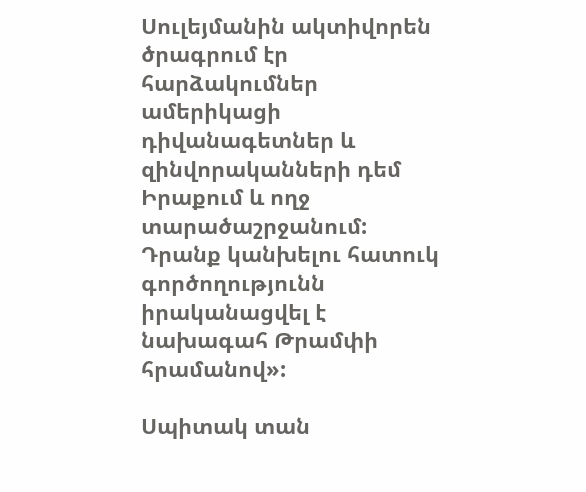Սուլեյմանին ակտիվորեն ծրագրում էր հարձակումներ ամերիկացի դիվանագետներ և զինվորականների դեմ Իրաքում և ողջ տարածաշրջանում: Դրանք կանխելու հատուկ գործողությունն իրականացվել է նախագահ Թրամփի հրամանով»:

Սպիտակ տան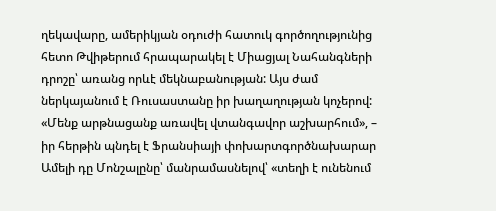ղեկավարը, ամերիկյան օդուժի հատուկ գործողությունից հետո Թվիթերում հրապարակել է Միացյալ Նահանգների դրոշը՝ առանց որևէ մեկնաբանության: Այս ժամ ներկայանում է Ռուսաստանը իր խաղաղության կոչերով: «Մենք արթնացանք առավել վտանգավոր աշխարհում», – իր հերթին պնդել է Ֆրանսիայի փոխարտգործնախարար Ամելի դը Մոնշալընը՝ մանրամասնելով՝ «տեղի է ունենում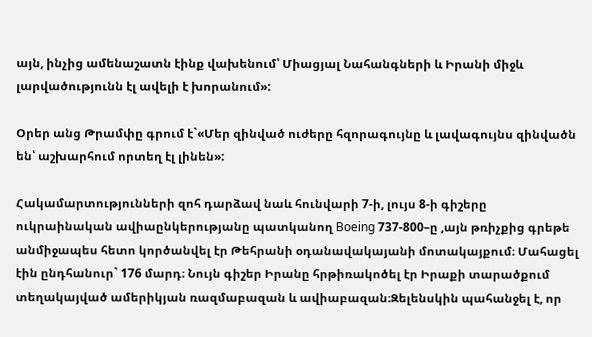այն, ինչից ամենաշատն էինք վախենում՝ Միացյալ Նահանգների և Իրանի միջև լարվածությունն էլ ավելի է խորանում»:

Օրեր անց Թրամփը գրում է`«Մեր զինված ուժերը հզորագույնը և լավագույնս զինվածն են՝ աշխարհում որտեղ էլ լինեն»:

Հակամարտությունների զոհ դարձավ նաև հունվարի 7-ի, լույս 8-ի գիշերը ուկրաինական ավիաընկերությանը պատկանող Boeing 737-800–ը ,այն թռիչքից գրեթե անմիջապես հետո կործանվել էր Թեհրանի օդանավակայանի մոտակայքում։ Մահացել էին ընդհանուր` 176 մարդ։ Նույն գիշեր Իրանը հրթիռակոծել էր Իրաքի տարածքում տեղակայված ամերիկյան ռազմաբազան և ավիաբազան։Զելենսկին պահանջել է, որ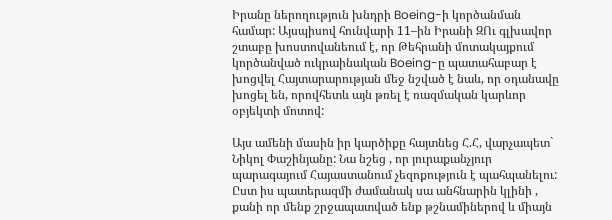Իրանը ներողություն խնդրի Boeing-ի կործանման համար: Այսպիսով հունվարի 11–ին Իրանի ԶՈւ գլխավոր շտաբը խոստովանեում է, որ Թեհրանի մոտակայքում կործանված ուկրաինական Boeing-ը պատահաբար է խոցվել Հայտարարության մեջ նշված է նաև, որ օդանավը խոցել են, որովհետև այն թռել է ռազմական կարևոր օբյեկտի մոտով:

Այս ամենի մասին իր կարծիքը հայտնեց Հ.Հ, վարչապետ` Նիկոլ Փաշինյանը: Նա նշեց , որ յուրաքանչյուր պարագայում Հայաստանում չեզոքություն է պահպանելու: Ըստ իս պատերազմի ժամանակ սա անհնարին կլինի , քանի որ մենք շրջապատված ենք թշնամիներով և միայն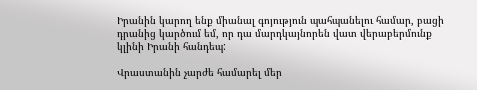Իրանին կարող ենք միանալ գոյություն պահպանելու համար, բացի դրանից կարծում եմ, որ դա մարդկայնորեն վատ վերաբերմունք կլինի Իրանի հանդեպ:

Վրաստանին չարժե համարել մեր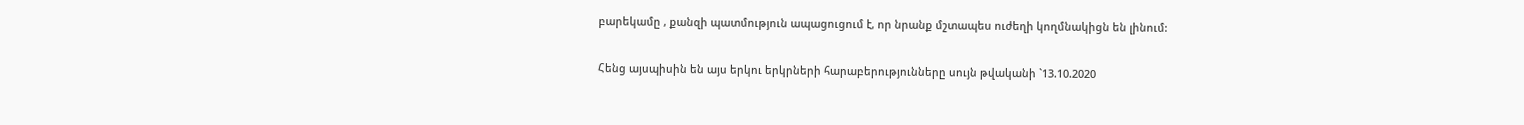բարեկամը , քանզի պատմություն ապացուցում է, որ նրանք մշտապես ուժեղի կողմնակիցն են լինում:

Հենց այսպիսին են այս երկու երկրների հարաբերությունները սույն թվականի `13.10.2020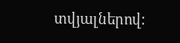տվյալներով: